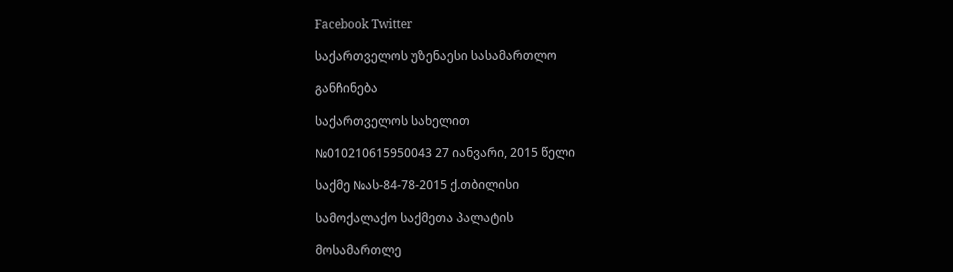Facebook Twitter

საქართველოს უზენაესი სასამართლო

განჩინება

საქართველოს სახელით

№010210615950043 27 იანვარი, 2015 წელი

საქმე №ას-84-78-2015 ქ.თბილისი

სამოქალაქო საქმეთა პალატის

მოსამართლე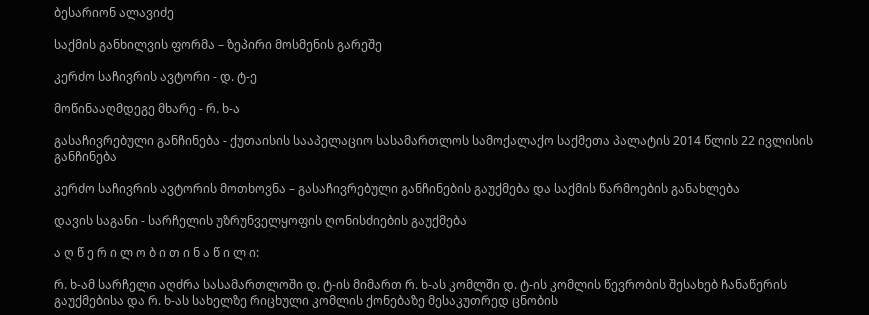ბესარიონ ალავიძე

საქმის განხილვის ფორმა – ზეპირი მოსმენის გარეშე

კერძო საჩივრის ავტორი - დ. ტ-ე

მოწინააღმდეგე მხარე - რ. ხ-ა

გასაჩივრებული განჩინება - ქუთაისის სააპელაციო სასამართლოს სამოქალაქო საქმეთა პალატის 2014 წლის 22 ივლისის განჩინება

კერძო საჩივრის ავტორის მოთხოვნა – გასაჩივრებული განჩინების გაუქმება და საქმის წარმოების განახლება

დავის საგანი - სარჩელის უზრუნველყოფის ღონისძიების გაუქმება

ა ღ წ ე რ ი ლ ო ბ ი თ ი ნ ა წ ი ლ ი:

რ. ხ-ამ სარჩელი აღძრა სასამართლოში დ. ტ-ის მიმართ რ. ხ-ას კომლში დ. ტ-ის კომლის წევრობის შესახებ ჩანაწერის გაუქმებისა და რ. ხ-ას სახელზე რიცხული კომლის ქონებაზე მესაკუთრედ ცნობის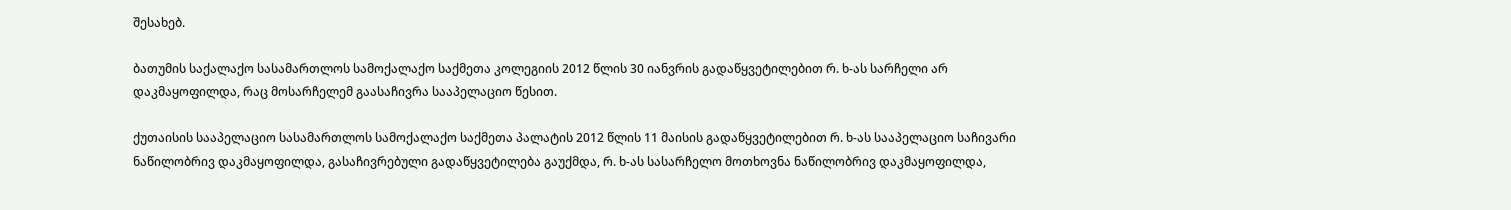შესახებ.

ბათუმის საქალაქო სასამართლოს სამოქალაქო საქმეთა კოლეგიის 2012 წლის 30 იანვრის გადაწყვეტილებით რ. ხ-ას სარჩელი არ დაკმაყოფილდა, რაც მოსარჩელემ გაასაჩივრა სააპელაციო წესით.

ქუთაისის სააპელაციო სასამართლოს სამოქალაქო საქმეთა პალატის 2012 წლის 11 მაისის გადაწყვეტილებით რ. ხ-ას სააპელაციო საჩივარი ნაწილობრივ დაკმაყოფილდა, გასაჩივრებული გადაწყვეტილება გაუქმდა, რ. ხ-ას სასარჩელო მოთხოვნა ნაწილობრივ დაკმაყოფილდა,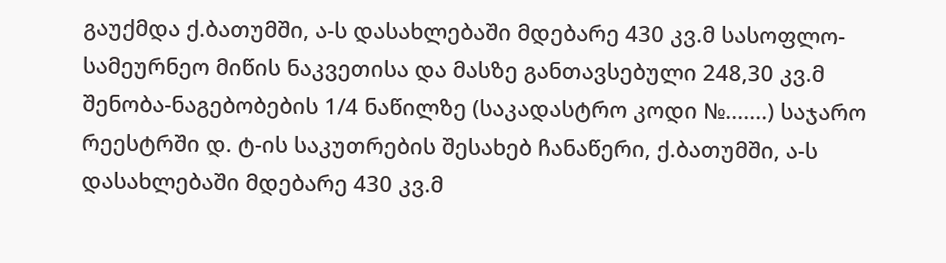გაუქმდა ქ.ბათუმში, ა-ს დასახლებაში მდებარე 430 კვ.მ სასოფლო-სამეურნეო მიწის ნაკვეთისა და მასზე განთავსებული 248,30 კვ.მ შენობა-ნაგებობების 1/4 ნაწილზე (საკადასტრო კოდი №.......) საჯარო რეესტრში დ. ტ-ის საკუთრების შესახებ ჩანაწერი, ქ.ბათუმში, ა-ს დასახლებაში მდებარე 430 კვ.მ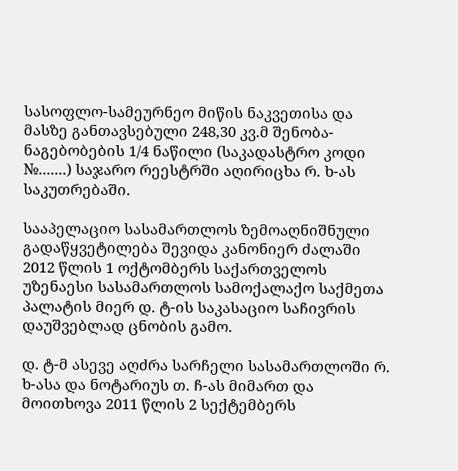სასოფლო-სამეურნეო მიწის ნაკვეთისა და მასზე განთავსებული 248,30 კვ.მ შენობა-ნაგებობების 1/4 ნაწილი (საკადასტრო კოდი №.......) საჯარო რეესტრში აღირიცხა რ. ხ-ას საკუთრებაში.

სააპელაციო სასამართლოს ზემოაღნიშნული გადაწყვეტილება შევიდა კანონიერ ძალაში 2012 წლის 1 ოქტომბერს საქართველოს უზენაესი სასამართლოს სამოქალაქო საქმეთა პალატის მიერ დ. ტ-ის საკასაციო საჩივრის დაუშვებლად ცნობის გამო.

დ. ტ-მ ასევე აღძრა სარჩელი სასამართლოში რ. ხ-ასა და ნოტარიუს თ. ჩ-ას მიმართ და მოითხოვა 2011 წლის 2 სექტემბერს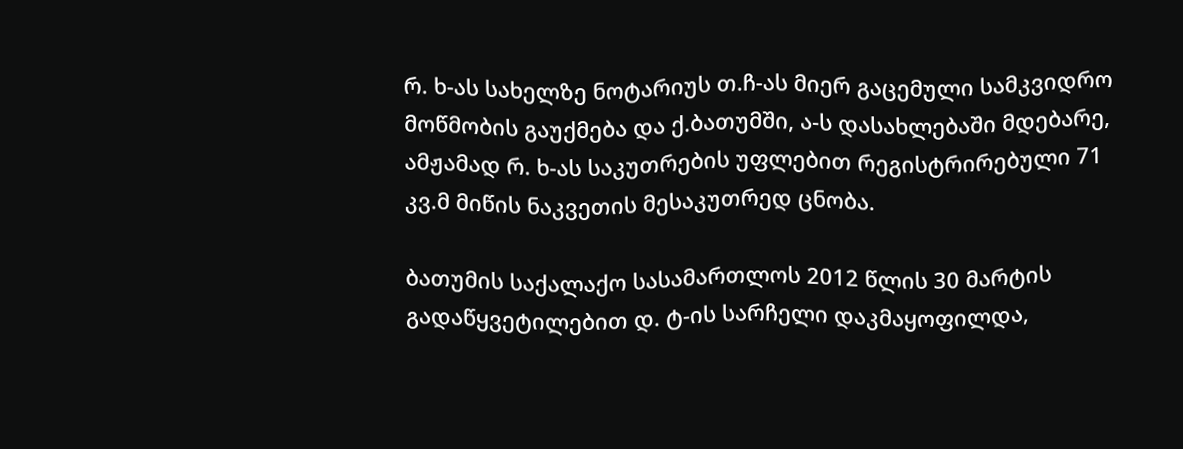რ. ხ-ას სახელზე ნოტარიუს თ.ჩ-ას მიერ გაცემული სამკვიდრო მოწმობის გაუქმება და ქ.ბათუმში, ა-ს დასახლებაში მდებარე, ამჟამად რ. ხ-ას საკუთრების უფლებით რეგისტრირებული 71 კვ.მ მიწის ნაკვეთის მესაკუთრედ ცნობა.

ბათუმის საქალაქო სასამართლოს 2012 წლის 30 მარტის გადაწყვეტილებით დ. ტ-ის სარჩელი დაკმაყოფილდა,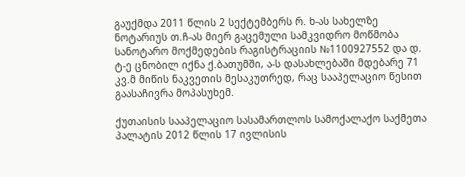გაუქმდა 2011 წლის 2 სექტემბერს რ. ხ-ას სახელზე ნოტარიუს თ.ჩ-ას მიერ გაცემული სამკვიდრო მოწმობა სანოტარო მოქმედების რაგისტრაციის №1100927552 და დ. ტ-ე ცნობილ იქნა ქ.ბათუმში, ა-ს დასახლებაში მდებარე 71 კვ.მ მიწის ნაკვეთის მესაკუთრედ, რაც სააპელაციო წესით გაასაჩივრა მოპასუხემ.

ქუთაისის სააპელაციო სასამართლოს სამოქალაქო საქმეთა პალატის 2012 წლის 17 ივლისის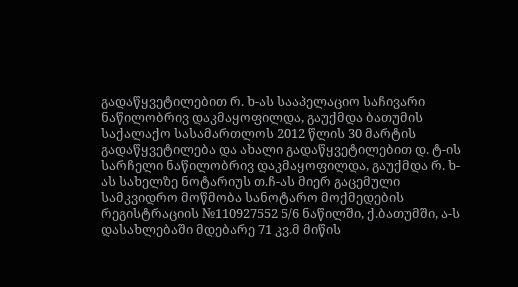გადაწყვეტილებით რ. ხ-ას სააპელაციო საჩივარი ნაწილობრივ დაკმაყოფილდა, გაუქმდა ბათუმის საქალაქო სასამართლოს 2012 წლის 30 მარტის გადაწყვეტილება და ახალი გადაწყვეტილებით დ. ტ-ის სარჩელი ნაწილობრივ დაკმაყოფილდა, გაუქმდა რ. ხ-ას სახელზე ნოტარიუს თ.ჩ-ას მიერ გაცემული სამკვიდრო მოწმობა სანოტარო მოქმედების რეგისტრაციის №110927552 5/6 ნაწილში, ქ.ბათუმში, ა-ს დასახლებაში მდებარე 71 კვ.მ მიწის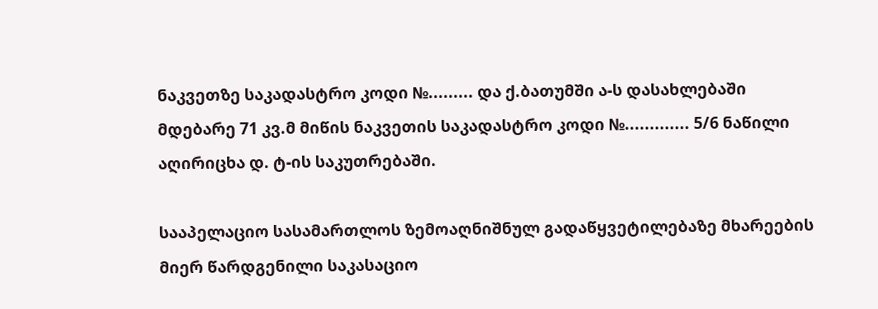ნაკვეთზე საკადასტრო კოდი №......... და ქ.ბათუმში ა-ს დასახლებაში მდებარე 71 კვ.მ მიწის ნაკვეთის საკადასტრო კოდი №............. 5/6 ნაწილი აღირიცხა დ. ტ-ის საკუთრებაში.

სააპელაციო სასამართლოს ზემოაღნიშნულ გადაწყვეტილებაზე მხარეების მიერ წარდგენილი საკასაციო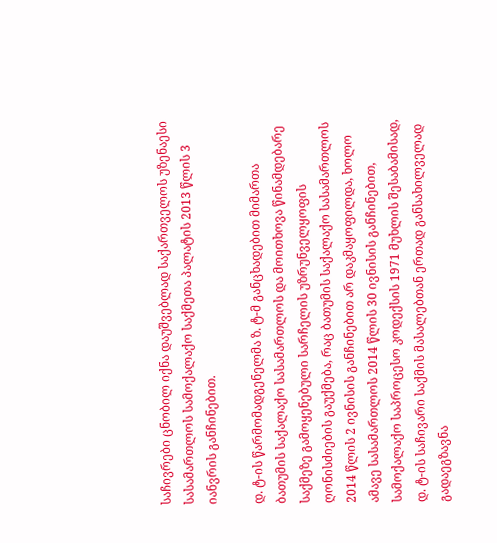საჩივრები ცნობილ იქნა დაუშვებლად საქართველოს უზენაესი სასამართლოს სამოქალაქო საქმეთა პალატის 2013 წლის 3 იანვრის განჩინებით.

დ. ტ-ის წარმომადგენელმა ზ. ტ-მ განცხადებით მიმართა ბათუმის საქალაქო სასამართლოს და მოითხოვა წინამდებარე საქმეზე გამოყენებული სარჩელის უზრუნველყოფის ღონისძიების გაუქმება, რაც ბათუმის საქალაქო სასამართლოს 2014 წლის 2 ივნისის განჩინებით არ დაკმაყოფილდა, ხოლო ამავე სასამართლოს 2014 წლის 30 ივნისის განჩინებით, სამოქალაქო საპროცესო კოდექსის 1971 მუხლის შესაბამისად, დ. ტ-ის საჩივარი საქმის მასალებთან ერთად განსახილველად გადაეგზავნა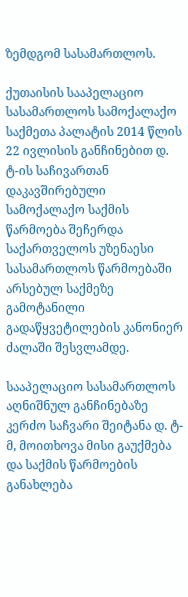ზემდგომ სასამართლოს.

ქუთაისის სააპელაციო სასამართლოს სამოქალაქო საქმეთა პალატის 2014 წლის 22 ივლისის განჩინებით დ. ტ-ის საჩივართან დაკავშირებული სამოქალაქო საქმის წარმოება შეჩერდა საქართველოს უზენაესი სასამართლოს წარმოებაში არსებულ საქმეზე გამოტანილი გადაწყვეტილების კანონიერ ძალაში შესვლამდე.

სააპელაციო სასამართლოს აღნიშნულ განჩინებაზე კერძო საჩვარი შეიტანა დ. ტ-მ, მოითხოვა მისი გაუქმება და საქმის წარმოების განახლება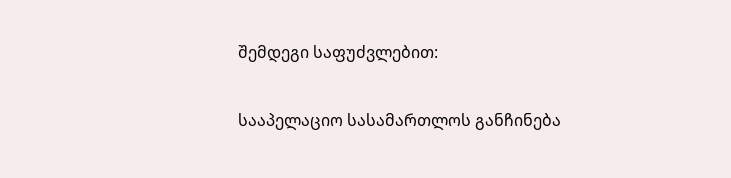შემდეგი საფუძვლებით:

სააპელაციო სასამართლოს განჩინება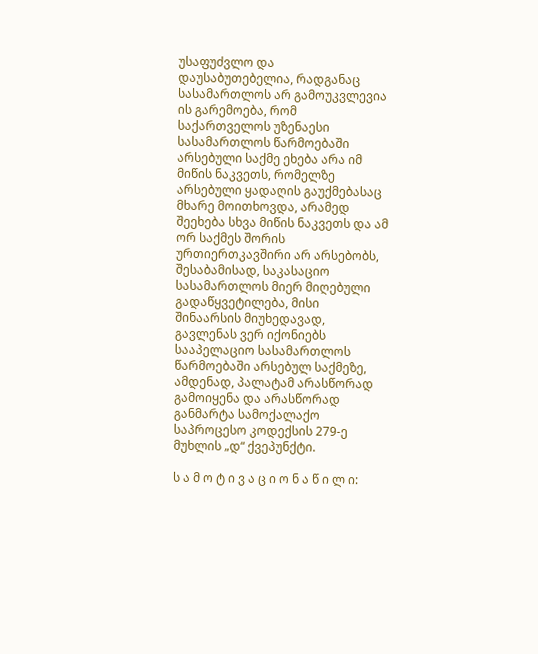უსაფუძვლო და დაუსაბუთებელია, რადგანაც სასამართლოს არ გამოუკვლევია ის გარემოება, რომ საქართველოს უზენაესი სასამართლოს წარმოებაში არსებული საქმე ეხება არა იმ მიწის ნაკვეთს, რომელზე არსებული ყადაღის გაუქმებასაც მხარე მოითხოვდა, არამედ შეეხება სხვა მიწის ნაკვეთს და ამ ორ საქმეს შორის ურთიერთკავშირი არ არსებობს, შესაბამისად, საკასაციო სასამართლოს მიერ მიღებული გადაწყვეტილება, მისი შინაარსის მიუხედავად, გავლენას ვერ იქონიებს სააპელაციო სასამართლოს წარმოებაში არსებულ საქმეზე, ამდენად, პალატამ არასწორად გამოიყენა და არასწორად განმარტა სამოქალაქო საპროცესო კოდექსის 279-ე მუხლის „დ“ ქვეპუნქტი.

ს ა მ ო ტ ი ვ ა ც ი ო ნ ა წ ი ლ ი: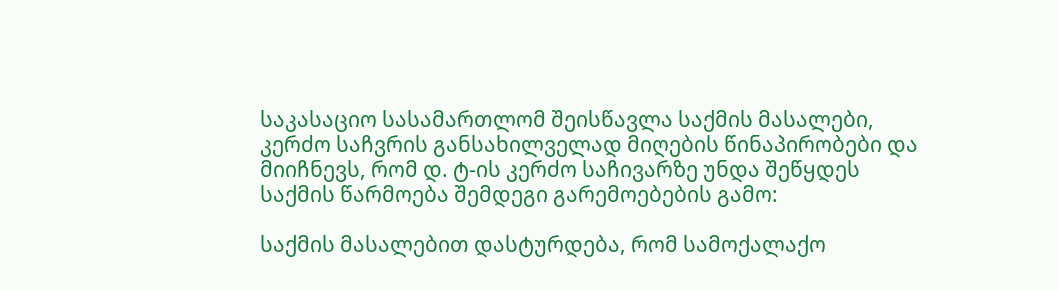საკასაციო სასამართლომ შეისწავლა საქმის მასალები, კერძო საჩვრის განსახილველად მიღების წინაპირობები და მიიჩნევს, რომ დ. ტ-ის კერძო საჩივარზე უნდა შეწყდეს საქმის წარმოება შემდეგი გარემოებების გამო:

საქმის მასალებით დასტურდება, რომ სამოქალაქო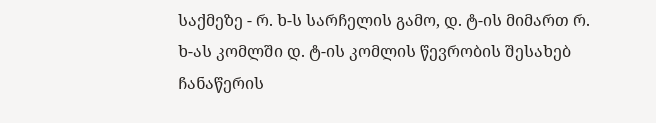საქმეზე - რ. ხ-ს სარჩელის გამო, დ. ტ-ის მიმართ რ. ხ-ას კომლში დ. ტ-ის კომლის წევრობის შესახებ ჩანაწერის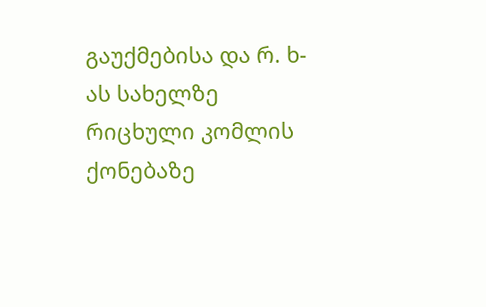გაუქმებისა და რ. ხ-ას სახელზე რიცხული კომლის ქონებაზე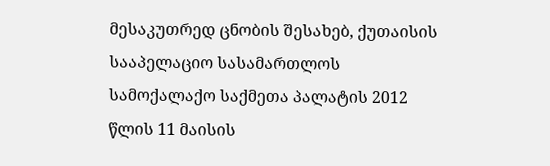მესაკუთრედ ცნობის შესახებ, ქუთაისის სააპელაციო სასამართლოს სამოქალაქო საქმეთა პალატის 2012 წლის 11 მაისის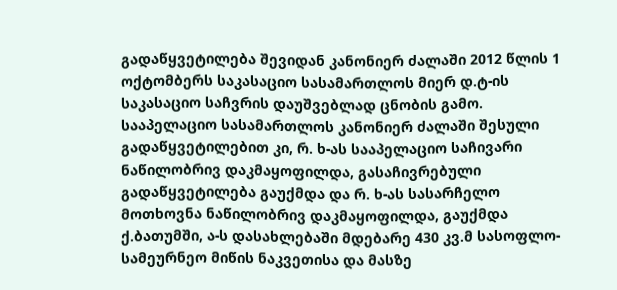გადაწყვეტილება შევიდან კანონიერ ძალაში 2012 წლის 1 ოქტომბერს საკასაციო სასამართლოს მიერ დ.ტ-ის საკასაციო საჩვრის დაუშვებლად ცნობის გამო. სააპელაციო სასამართლოს კანონიერ ძალაში შესული გადაწყვეტილებით კი, რ. ხ-ას სააპელაციო საჩივარი ნაწილობრივ დაკმაყოფილდა, გასაჩივრებული გადაწყვეტილება გაუქმდა და რ. ხ-ას სასარჩელო მოთხოვნა ნაწილობრივ დაკმაყოფილდა, გაუქმდა ქ.ბათუმში, ა-ს დასახლებაში მდებარე 430 კვ.მ სასოფლო-სამეურნეო მიწის ნაკვეთისა და მასზე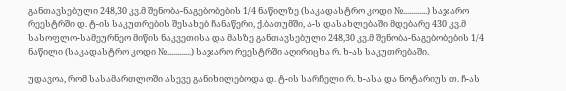განთავსებული 248,30 კვ.მ შენობა-ნაგებობების 1/4 ნაწილზე (საკადასტრო კოდი №............) საჯარო რეესტრში დ. ტ-ის საკუთრების შესახებ ჩანაწერი, ქ.ბათუმში, ა-ს დასახლებაში მდებარე 430 კვ.მ სასოფლო-სამეურნეო მიწის ნაკვეთისა და მასზე განთავსებული 248,30 კვ.მ შენობა-ნაგებობების 1/4 ნაწილი (საკადასტრო კოდი №............) საჯარო რეესტრში აღირიცხა რ. ხ-ას საკუთრებაში.

უდავოა, რომ სასამართლოში ასევე განიხილებოდა დ. ტ-ის სარჩელი რ. ხ-ასა და ნოტარიუს თ. ჩ-ას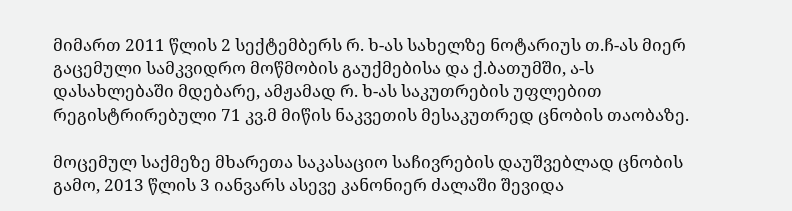მიმართ 2011 წლის 2 სექტემბერს რ. ხ-ას სახელზე ნოტარიუს თ.ჩ-ას მიერ გაცემული სამკვიდრო მოწმობის გაუქმებისა და ქ.ბათუმში, ა-ს დასახლებაში მდებარე, ამჟამად რ. ხ-ას საკუთრების უფლებით რეგისტრირებული 71 კვ.მ მიწის ნაკვეთის მესაკუთრედ ცნობის თაობაზე.

მოცემულ საქმეზე მხარეთა საკასაციო საჩივრების დაუშვებლად ცნობის გამო, 2013 წლის 3 იანვარს ასევე კანონიერ ძალაში შევიდა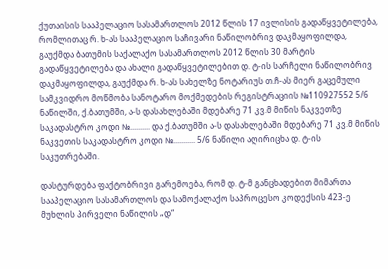ქუთაისის სააპელაციო სასამართლოს 2012 წლის 17 ივლისის გადაწყვეტილება, რომლითაც რ. ხ-ას სააპელაციო საჩივარი ნაწილობრივ დაკმაყოფილდა, გაუქმდა ბათუმის საქალაქო სასამართლოს 2012 წლის 30 მარტის გადაწყვეტილება და ახალი გადაწყვეტილებით დ. ტ-ის სარჩელი ნაწილობრივ დაკმაყოფილდა, გაუქმდა რ. ხ-ას სახელზე ნოტარიუს თ.ჩ-ას მიერ გაცემული სამკვიდრო მოწმობა სანოტარო მოქმედების რეგისტრაციის №110927552 5/6 ნაწილში, ქ.ბათუმში, ა-ს დასახლებაში მდებარე 71 კვ.მ მიწის ნაკვეთზე საკადასტრო კოდი №.......... და ქ.ბათუმში ა-ს დასახლებაში მდებარე 71 კვ.მ მიწის ნაკვეთის საკადასტრო კოდი №........... 5/6 ნაწილი აღირიცხა დ. ტ-ის საკუთრებაში.

დასტურდება ფაქტობრივი გარემოება, რომ დ. ტ-მ განცხადებით მიმართა სააპელაციო სასამართლოს და სამოქალაქო საპროცესო კოდექსის 423-ე მუხლის პირველი ნაწილის „დ“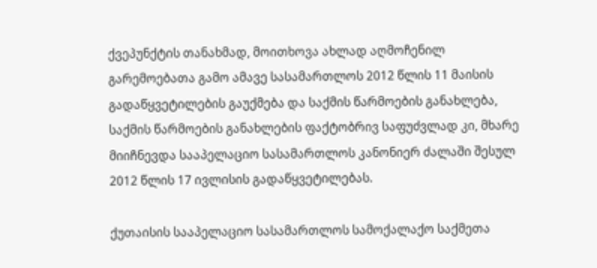ქვეპუნქტის თანახმად, მოითხოვა ახლად აღმოჩენილ გარემოებათა გამო ამავე სასამართლოს 2012 წლის 11 მაისის გადაწყვეტილების გაუქმება და საქმის წარმოების განახლება, საქმის წარმოების განახლების ფაქტობრივ საფუძვლად კი, მხარე მიიჩნევდა სააპელაციო სასამართლოს კანონიერ ძალაში შესულ 2012 წლის 17 ივლისის გადაწყვეტილებას.

ქუთაისის სააპელაციო სასამართლოს სამოქალაქო საქმეთა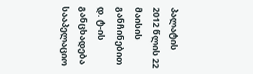პალატის 2012 წლის 22 მაისის განჩინებით დ. ტ-ის განცხადება სააპელაციო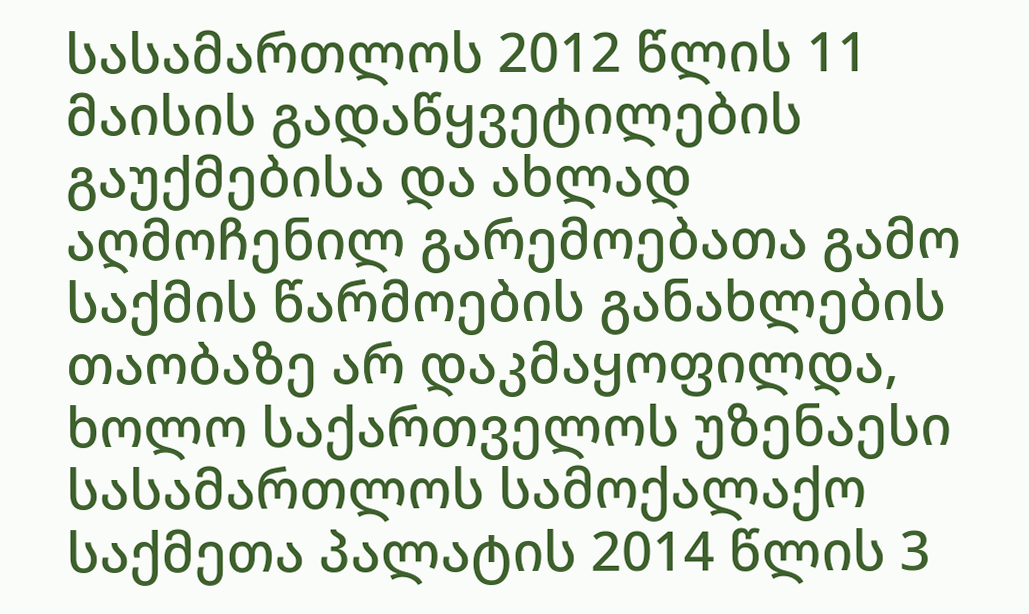სასამართლოს 2012 წლის 11 მაისის გადაწყვეტილების გაუქმებისა და ახლად აღმოჩენილ გარემოებათა გამო საქმის წარმოების განახლების თაობაზე არ დაკმაყოფილდა, ხოლო საქართველოს უზენაესი სასამართლოს სამოქალაქო საქმეთა პალატის 2014 წლის 3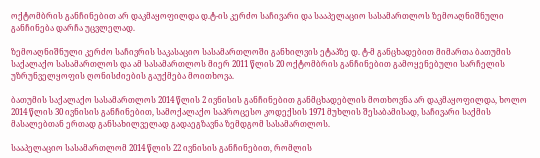ოქტომბრის განჩინებით არ დაკმაყოფილდა დ.ტ-ის კერძო საჩივარი და სააპელაციო სასამართლოს ზემოაღნიშნული განჩინება დარჩა უცვლელად.

ზემოაღნიშნული კერძო საჩივრის საკასაციო სასამართლოში განხილვის ეტაპზე დ. ტ-მ განცხადებით მიმართა ბათუმის საქალაქო სასამართლოს და ამ სასამართლოს მიერ 2011 წლის 20 ოქტომბრის განჩინებით გამოყენებული სარჩელის უზრუნველყოფის ღონისძიების გაუქმება მოითხოვა.

ბათუმის საქალაქო სასამართლოს 2014 წლის 2 ივნისის განჩინებით განმცხადებლის მოთხოვნა არ დაკმაყოფილდა, ხოლო 2014 წლის 30 ივნისის განჩინებით, სამოქალაქო საპროცესო კოდექსის 1971 მუხლის შესაბამისად, საჩივარი საქმის მასალებთან ერთად განსახილველად გადაეგზავნა ზემდგომ სასამართლოს.

სააპელაციო სასამართლომ 2014 წლის 22 ივნისის განჩინებით, რომლის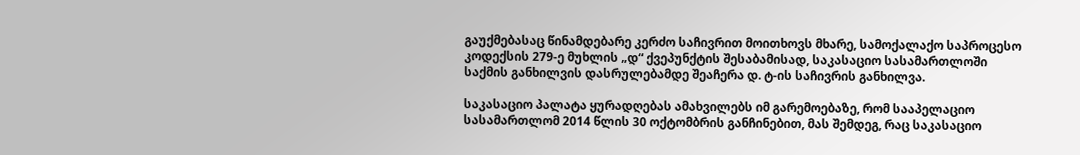გაუქმებასაც წინამდებარე კერძო საჩივრით მოითხოვს მხარე, სამოქალაქო საპროცესო კოდექსის 279-ე მუხლის „დ“ ქვეპუნქტის შესაბამისად, საკასაციო სასამართლოში საქმის განხილვის დასრულებამდე შეაჩერა დ. ტ-ის საჩივრის განხილვა.

საკასაციო პალატა ყურადღებას ამახვილებს იმ გარემოებაზე, რომ სააპელაციო სასამართლომ 2014 წლის 30 ოქტომბრის განჩინებით, მას შემდეგ, რაც საკასაციო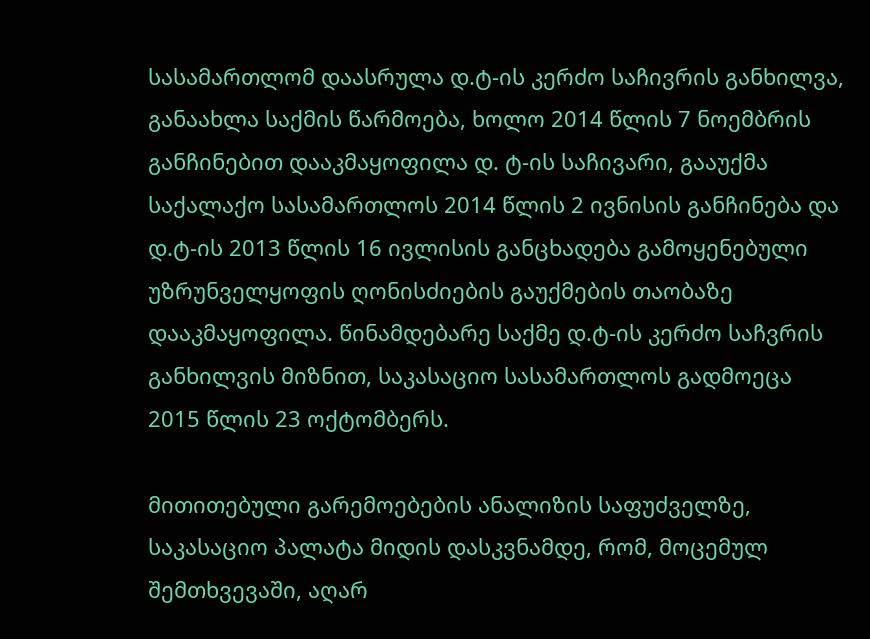სასამართლომ დაასრულა დ.ტ-ის კერძო საჩივრის განხილვა, განაახლა საქმის წარმოება, ხოლო 2014 წლის 7 ნოემბრის განჩინებით დააკმაყოფილა დ. ტ-ის საჩივარი, გააუქმა საქალაქო სასამართლოს 2014 წლის 2 ივნისის განჩინება და დ.ტ-ის 2013 წლის 16 ივლისის განცხადება გამოყენებული უზრუნველყოფის ღონისძიების გაუქმების თაობაზე დააკმაყოფილა. წინამდებარე საქმე დ.ტ-ის კერძო საჩვრის განხილვის მიზნით, საკასაციო სასამართლოს გადმოეცა 2015 წლის 23 ოქტომბერს.

მითითებული გარემოებების ანალიზის საფუძველზე, საკასაციო პალატა მიდის დასკვნამდე, რომ, მოცემულ შემთხვევაში, აღარ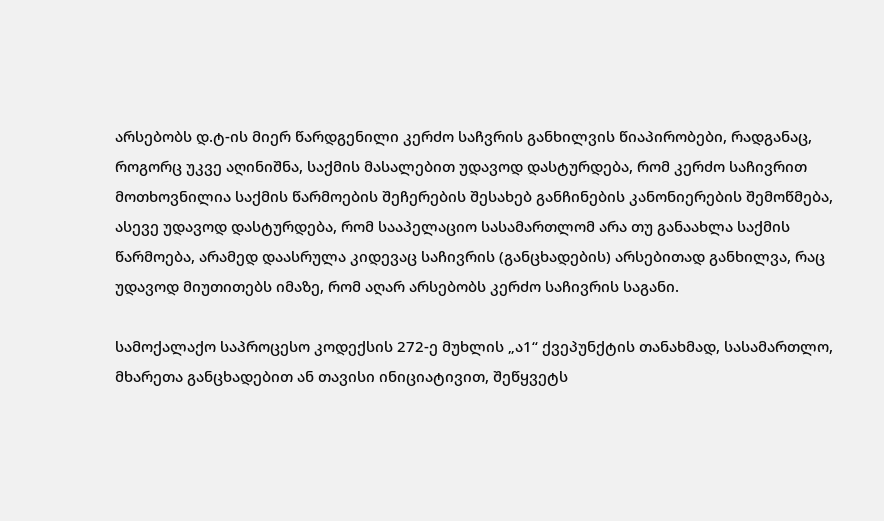არსებობს დ.ტ-ის მიერ წარდგენილი კერძო საჩვრის განხილვის წიაპირობები, რადგანაც, როგორც უკვე აღინიშნა, საქმის მასალებით უდავოდ დასტურდება, რომ კერძო საჩივრით მოთხოვნილია საქმის წარმოების შეჩერების შესახებ განჩინების კანონიერების შემოწმება, ასევე უდავოდ დასტურდება, რომ სააპელაციო სასამართლომ არა თუ განაახლა საქმის წარმოება, არამედ დაასრულა კიდევაც საჩივრის (განცხადების) არსებითად განხილვა, რაც უდავოდ მიუთითებს იმაზე, რომ აღარ არსებობს კერძო საჩივრის საგანი.

სამოქალაქო საპროცესო კოდექსის 272-ე მუხლის „ა1“ ქვეპუნქტის თანახმად, სასამართლო, მხარეთა განცხადებით ან თავისი ინიციატივით, შეწყვეტს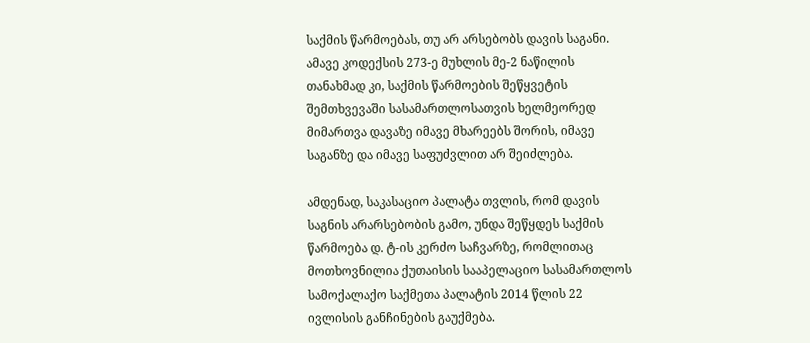საქმის წარმოებას, თუ არ არსებობს დავის საგანი. ამავე კოდექსის 273-ე მუხლის მე-2 ნაწილის თანახმად კი, საქმის წარმოების შეწყვეტის შემთხვევაში სასამართლოსათვის ხელმეორედ მიმართვა დავაზე იმავე მხარეებს შორის, იმავე საგანზე და იმავე საფუძვლით არ შეიძლება.

ამდენად, საკასაციო პალატა თვლის, რომ დავის საგნის არარსებობის გამო, უნდა შეწყდეს საქმის წარმოება დ. ტ-ის კერძო საჩვარზე, რომლითაც მოთხოვნილია ქუთაისის სააპელაციო სასამართლოს სამოქალაქო საქმეთა პალატის 2014 წლის 22 ივლისის განჩინების გაუქმება.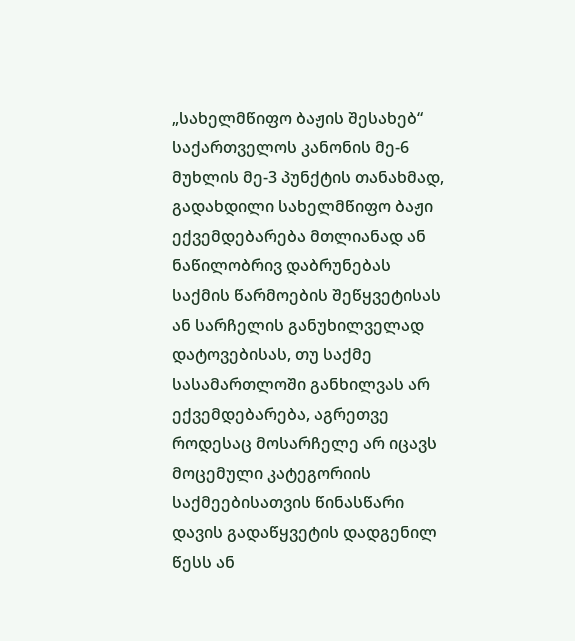„სახელმწიფო ბაჟის შესახებ“ საქართველოს კანონის მე-6 მუხლის მე-3 პუნქტის თანახმად, გადახდილი სახელმწიფო ბაჟი ექვემდებარება მთლიანად ან ნაწილობრივ დაბრუნებას საქმის წარმოების შეწყვეტისას ან სარჩელის განუხილველად დატოვებისას, თუ საქმე სასამართლოში განხილვას არ ექვემდებარება, აგრეთვე როდესაც მოსარჩელე არ იცავს მოცემული კატეგორიის საქმეებისათვის წინასწარი დავის გადაწყვეტის დადგენილ წესს ან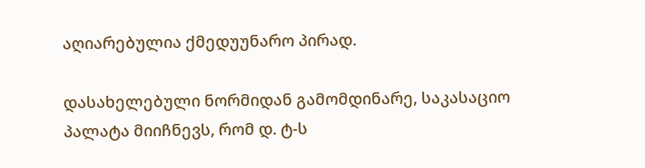აღიარებულია ქმედუუნარო პირად.

დასახელებული ნორმიდან გამომდინარე, საკასაციო პალატა მიიჩნევს, რომ დ. ტ-ს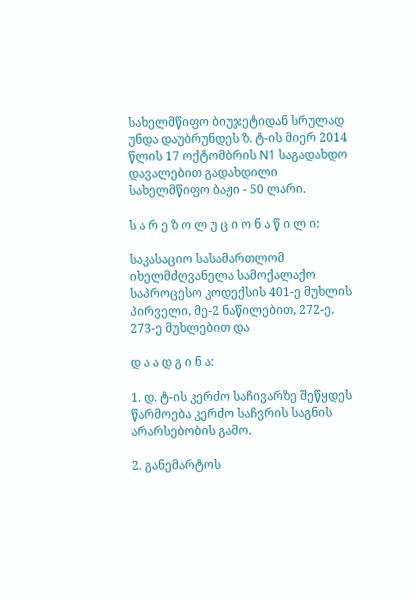სახელმწიფო ბიუჯეტიდან სრულად უნდა დაუბრუნდეს ზ. ტ-ის მიერ 2014 წლის 17 ოქტომბრის N1 საგადახდო დავალებით გადახდილი სახელმწიფო ბაჟი - 50 ლარი.

ს ა რ ე ზ ო ლ უ ც ი ო ნ ა წ ი ლ ი:

საკასაციო სასამართლომ იხელმძღვანელა სამოქალაქო საპროცესო კოდექსის 401-ე მუხლის პირველი, მე-2 ნაწილებით, 272-ე, 273-ე მუხლებით და

დ ა ა დ გ ი ნ ა:

1. დ. ტ-ის კერძო საჩივარზე შეწყდეს წარმოება კერძო საჩვრის საგნის არარსებობის გამო.

2. განემარტოს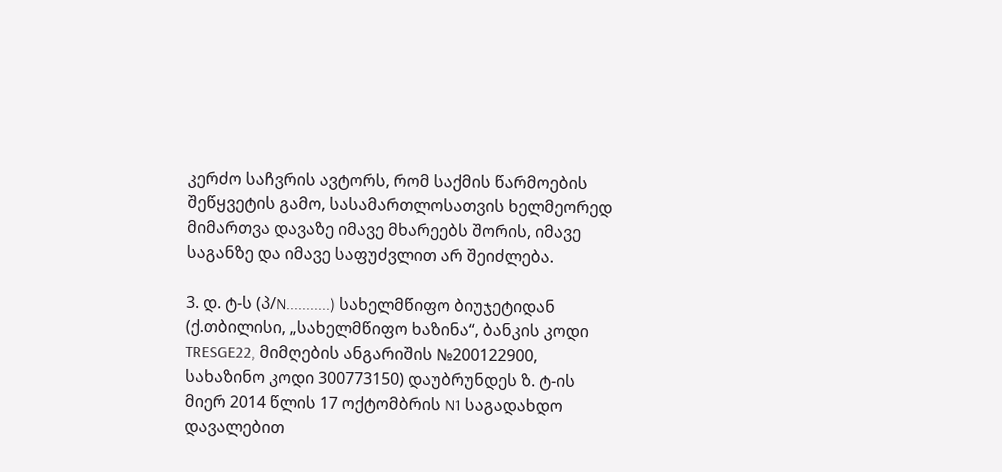კერძო საჩვრის ავტორს, რომ საქმის წარმოების შეწყვეტის გამო, სასამართლოსათვის ხელმეორედ მიმართვა დავაზე იმავე მხარეებს შორის, იმავე საგანზე და იმავე საფუძვლით არ შეიძლება.

3. დ. ტ-ს (პ/N...........) სახელმწიფო ბიუჯეტიდან (ქ.თბილისი, „სახელმწიფო ხაზინა“, ბანკის კოდი TRESGE22, მიმღების ანგარიშის №200122900, სახაზინო კოდი 300773150) დაუბრუნდეს ზ. ტ-ის მიერ 2014 წლის 17 ოქტომბრის N1 საგადახდო დავალებით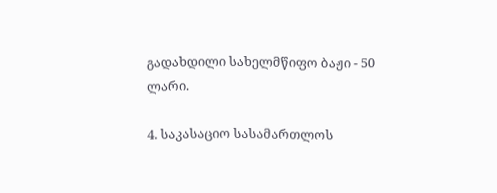გადახდილი სახელმწიფო ბაჟი - 50 ლარი.

4. საკასაციო სასამართლოს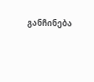განჩინება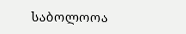საბოლოოა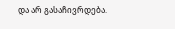და არ გასაჩივრდება.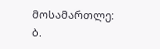მოსამართლე: ბ.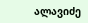ალავიძე